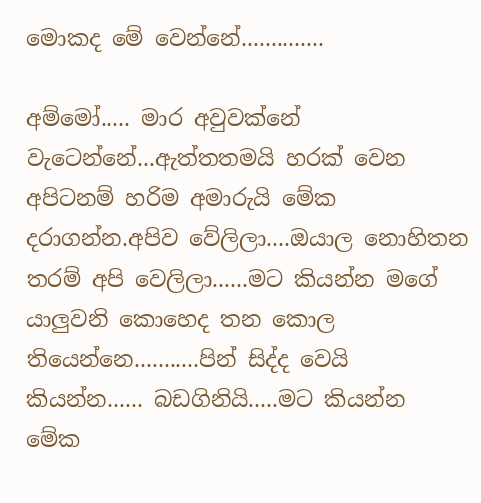මොකද මේ වෙන්නේ..............

අම්මෝ..... මාර අවුවක්නේ වැටෙන්නේ...ඇත්තතමයි හරක් වෙන අපිටනම් හරිම අමාරුයි මේක දරාගන්න.අපිව වේලිලා....ඔයාල නොහිතන තරම් අපි වෙලිලා......මට කියන්න මගේ යාලුවනි කොහෙද තන කොල තියෙන්නෙ...........පින් සිද්ද වෙයි කියන්න...... බඩගිනියි.....මට කියන්න මේක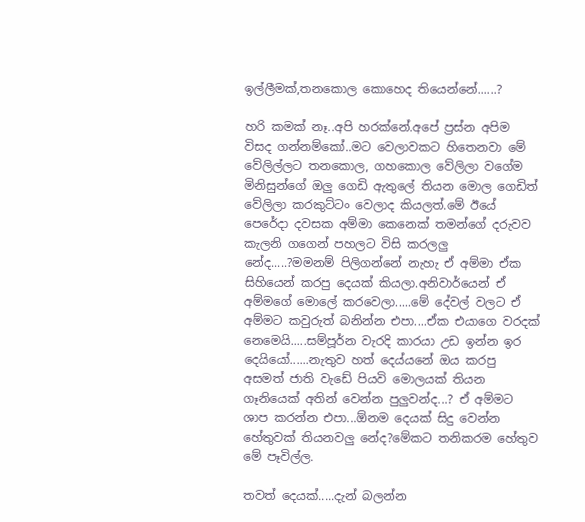ඉල්ලීමක්,තනකොල කොහෙද තියෙන්නේ......?

හරි කමක් නෑ..අපි හරක්නේ.අපේ ප්‍රස්න අපිම විසද ගන්නම්කෝ..මට වෙලාවකට හිතෙනවා මේ වේලිල්ලට තනකොල, ගහකොල වේලිලා වගේම මිනිසුන්ගේ ඔලු ගෙඩි ඇතුලේ තියන මොල ගෙඩිත් වේලිලා කරකුට්ටං වෙලාද කියලත්.මේ ඊයේ පෙරේදා දවසක අම්මා කෙනෙක් තමන්ගේ දරුවව කැලනි ගගෙන් පහලට විසි කරලලු නේද.....?මමනම් පිලිගන්නේ නැහැ ඒ අම්මා ඒක සිහියෙන් කරපු දෙයක් කියලා.අනිවාර්යෙන් ඒ අම්මගේ මොලේ කරවෙලා.....මේ දේවල් වලට ඒ අම්මට කවුරුත් බනින්න එපා....ඒක එයාගෙ වරදක් නෙමෙයි.....සම්පූර්න වැරදි කාරයා උඩ ඉන්න ඉර දෙයියෝ......නැතුව හත් දෙය්යනේ ඔය කරපු අසමත් ජාති වැඩේ පියවි මොලයක් තියන ගෑනියෙක් අතින් වෙන්න පුලුවන්ද...? ඒ අම්මට ශාප කරන්න එපා...ඕනම දෙයක් සිදු වෙන්න හේතුවක් තියනවලු නේද?මේකට තනිකරම හේතුව මේ පෑවිල්ල.

තවත් දෙයක්.....දැන් බලන්න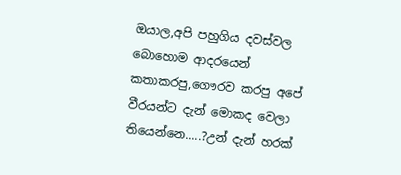ඔයාල,අපි පහුගිය දවස්වල බොහොම ආදරයෙන් කතාකරපු,ගෞරව කරපු අපේ වීරයන්ට දැන් මොකද වෙලා තියෙන්නෙ.....?උන් දැන් හරක්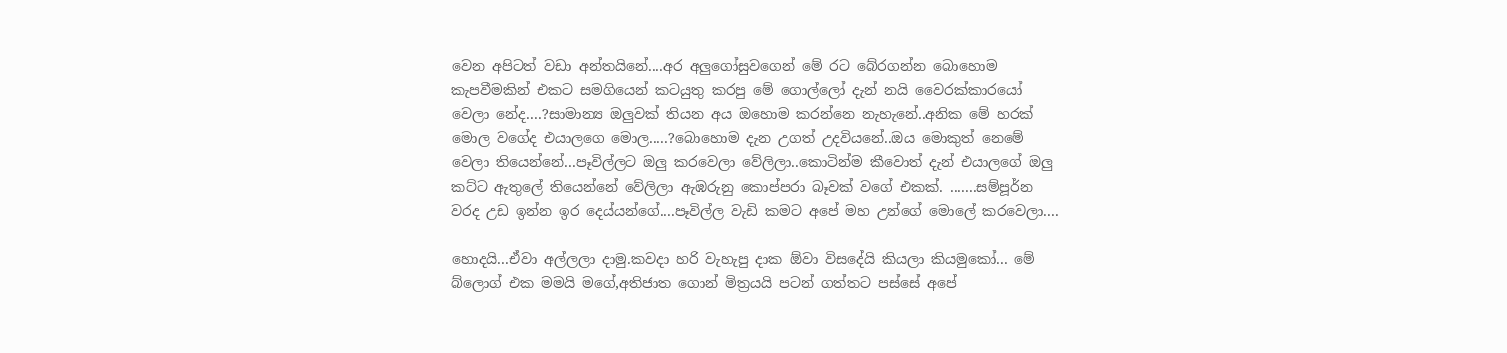වෙන අපිටත් වඩා අන්තයිනේ....අර අලුගෝසුවගෙන් මේ රට බේරගන්න බොහොම කැපවීමකින් එකට සමගියෙන් කටයුතු කරපු මේ ගොල්ලෝ දැන් නයි වෛරක්කාරයෝ වෙලා නේද....?සාමාන්‍ය ඔලුවක් තියන අය ඔහොම කරන්නෙ නැහැනේ..අනික මේ හරක් මොල වගේද එයාලගෙ මොල.....?බොහොම දැන උගත් උදවියනේ..ඔය මොකුත් නෙමේ වෙලා තියෙන්නේ...පෑවිල්ලට ඔලු කරවෙලා වේලිලා..කොටින්ම කීවොත් දැන් එයාලගේ ඔලු කට්ට ඇතුලේ තියෙන්නේ වේලිලා ඇඹරුනු කොප්පරා බෑවක් වගේ එකක්. .......සම්පූර්න වරද උඩ ඉන්න ඉර දෙය්යන්ගේ....පෑවිල්ල වැඩි කමට අපේ මහ උන්ගේ මොලේ කරවෙලා....

හොදයි...ඒවා අල්ලලා දාමු.කවදා හරි වැහැපු දාක ඕවා විසදේයි කියලා කියමුකෝ... මේ බ්ලොග් එක මමයි මගේ,අතිජාත ගොන් මිත්‍රයයි පටන් ගත්තට පස්සේ අපේ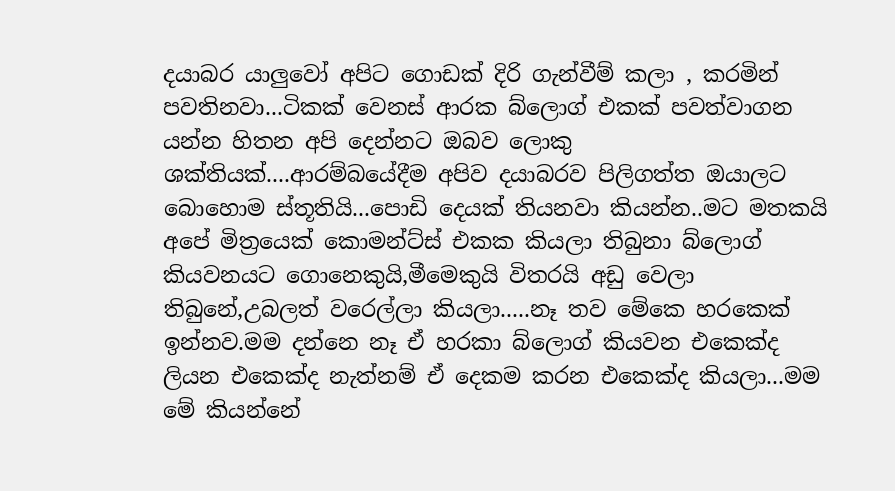දයාබර යාලුවෝ අපිට ගොඩක් දිරි ගැන්වීම් කලා , කරමින් පවතිනවා...ටිකක් වෙනස් ආරක බ්ලොග් එකක් පවත්වාගන යන්න හිතන අපි දෙන්නට ඔබව ලොකු ශක්තියක්....ආරම්බයේදීම අපිව දයාබරව පිලිගත්ත ඔයාලට බොහොම ස්තූතියි...පොඩි දෙයක් තියනවා කියන්න..මට මතකයි අපේ මිත්‍රයෙක් කොමන්ට්ස් එකක කියලා තිබුනා බ්ලොග් කියවනයට ගොනෙකුයි,මීමෙකුයි විතරයි අඩු වෙලා තිබුනේ,උබලත් වරෙල්ලා කියලා.....නෑ තව මේකෙ හරකෙක් ඉන්නව.මම දන්නෙ නෑ ඒ හරකා බ්ලොග් කියවන එකෙක්ද ලියන එකෙක්ද නැත්නම් ඒ දෙකම කරන එකෙක්ද කියලා...මම මේ කියන්නේ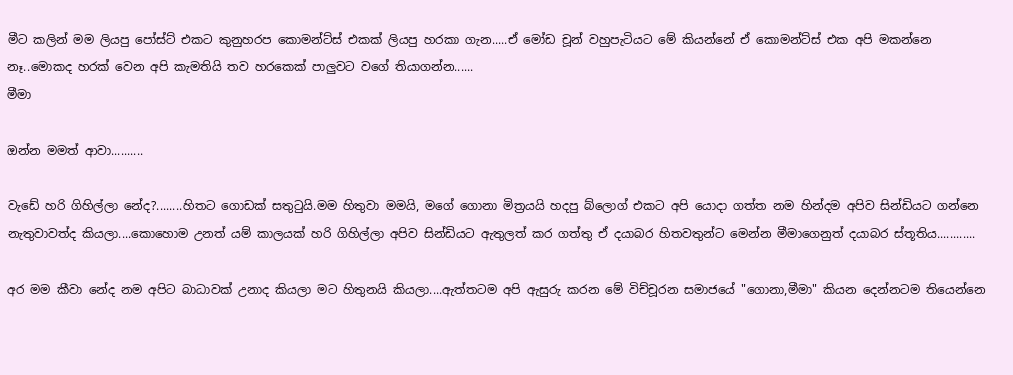මීට කලින් මම ලියපු පෝස්ට් එකට කුනුහරප කොමන්ට්ස් එකක් ලියපු හරකා ගැන.....ඒ මෝඩ චූන් වහුපැටියට මේ කියන්නේ ඒ කොමන්ට්ස් එක අපි මකන්නෙ නෑ..මොකද හරක් වෙන අපි කැමතියි තව හරකෙක් පාලුවට වගේ තියාගන්න......
මීමා

ඔන්න මමත් ආවා..........

වැඩේ හරි ගිහිල්ලා නේද?........හිතට ගොඩක් සතුටුයි.මම හිතුවා මමයි, මගේ ගොනා මිත්‍රයයි හදපු බ්ලොග් එකට අපි යොදා ගත්ත නම හින්දම අපිව සින්ඩියට ගන්නෙ නැතුවාවත්ද කියලා....කොහොම උනත් යම් කාලයක් හරි ගිහිල්ලා අපිව සින්ඩියට ඇතුලත් කර ගත්තු ඒ දයාබර හිතවතුන්ට මෙන්න මීමාගෙනුත් දයාබර ස්තූතිය............

අර මම කීවා නේද නම අපිට බාධාවක් උනාද කියලා මට හිතුනයි කියලා....ඇත්තටම අපි ඇසුරු කරන මේ විච්චූරන සමාජයේ "ගොනා,මීමා" කියන දෙන්නටම තියෙන්නෙ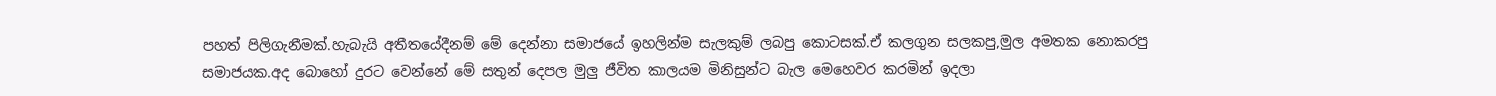පහත් පිලිගැනීමක්.හැබැයි අතීතයේදීනම් මේ දෙන්නා සමාජයේ ඉහලින්ම සැලකුම් ලබපු කොටසක්.ඒ කලගුන සලකපු,මුල අමතක නොකරපු සමාජයක.අද බොහෝ දුරට වෙන්නේ මේ සතුන් දෙපල මුලු ජීවිත කාලයම මිනිසුන්ට බැල මෙහෙවර කරමින් ඉදලා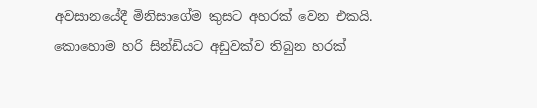අවසානයේදී මිනිසාගේම කුසට අහරක් වෙන එකයි.
කොහොම හරි සින්ඩියට අඩුවක්ව තිබුන හරක්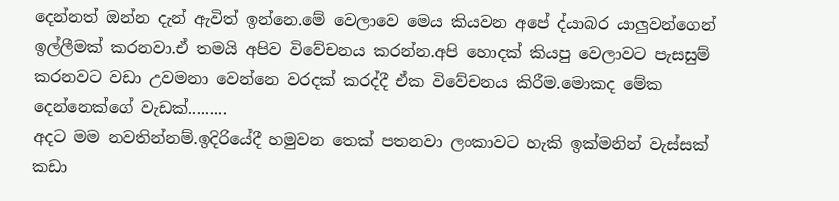දෙන්නත් ඔන්න දැන් ඇවිත් ඉන්නෙ.මේ වෙලාවෙ මෙය කියවන අපේ ද්යාබර යාලුවන්ගෙන් ඉල්ලීමක් කරනවා.ඒ තමයි අපිව විවේචනය කරන්න.අපි හොදක් කියපු වෙලාවට පැසසුම් කරනවට වඩා උවමනා වෙන්නෙ වරදක් කරද්දී ඒක විවේචනය කිරීම.මොකද මේක දෙන්නෙක්ගේ වැඩක්.........
අදට මම නවතින්නම්.ඉදිරියේදී හමුවන තෙක් පතනවා ලංකාවට හැකි ඉක්මනින් වැස්සක් කඩා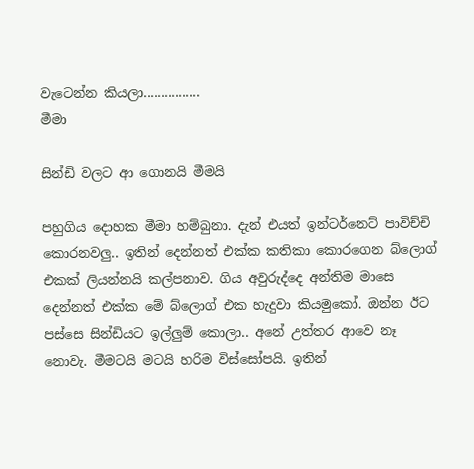වැටෙන්න කියලා................
මීමා

සින්ඩි වලට ආ ගොනයි මීමයි

පහුගිය දොහක මීමා හම්බුනා. දැන් එයත් ඉන්ටර්නෙට් පාවිච්චි කොරනවලු.. ඉතින් දෙන්නත් එක්ක කතිකා කොරගෙන බ්ලොග් එකක් ලියන්නයි කල්පනාව. ගිය අවුරුද්දෙ අන්තිම මාසෙ දෙන්නත් එක්ක මේ බ්ලොග් එක හැදුවා කියමුකෝ. ඔන්න ඊට පස්සෙ සින්ඩියට ඉල්ලුම් කොලා.. අනේ උත්තර ආවෙ නෑ නොවැ. මීමටයි මටයි හරිම විස්සෝපයි. ඉතින්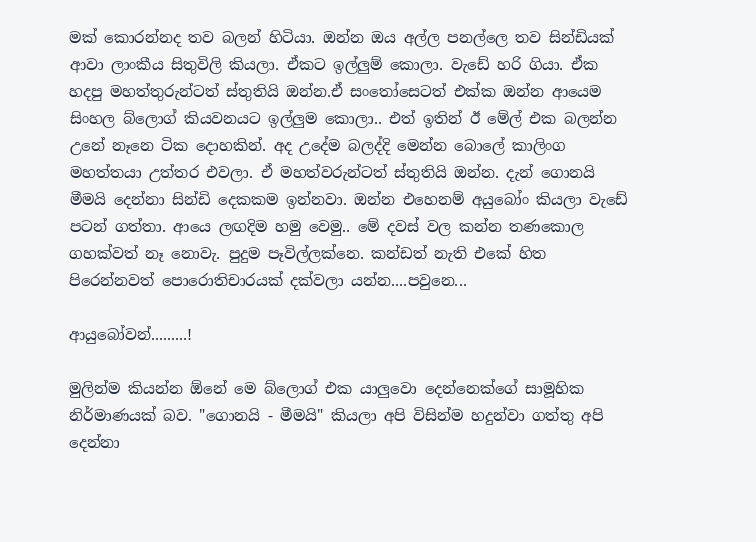මක් කොරන්නද තව බලන් හිටියා. ඔන්න ඔය අල්ල පනල්ලෙ තව සින්ඩියක් ආවා ලාංකීය සිතුවිලි කියලා. ඒකට ඉල්ලුම් කොලා. වැඩේ හරි ගියා. ඒක හදපු මහත්තුරුන්ටත් ස්තුතියි ඔන්න.ඒ සංතෝසෙටත් එක්ක ඔන්න ආයෙම සිංහල බ්ලොග් කියවනයට ඉල්ලුම කොලා.. එත් ඉතින් ඊ මේල් එක බලන්න උනේ නෑනෙ ටික දොහකින්. අද උදේම බලද්දි මෙන්න බොලේ කාලිංග මහත්තයා උත්තර එවලා. ඒ මහත්වරුන්ටත් ස්තුතියි ඔන්න. දැන් ගොනයි මීමයි දෙන්නා සින්ඩි දෙකකම ඉන්නවා. ඔන්න එහෙනම් අයුබෝං කියලා වැඩේ පටන් ගත්තා. ආයෙ ලඟදිම හමු වෙමු.. මේ දවස් වල කන්න තණකොල ගහක්වත් නෑ නොවැ. පුදුම පෑවිල්ලක්නෙ. කන්ඩත් නැති එකේ හිත පිරෙන්නවත් පොරොතිචාරයක් දක්වලා යන්න....පවුනෙ...

ආයුබෝවන්.........!

මුලින්ම කියන්න ඕනේ මෙ බ්ලොග් එක යාලුවො දෙන්නෙක්ගේ සාමූහික නිර්මාණයක් බව. "ගොනයි - මීමයි" කියලා අපි විසින්ම හදුන්වා ගත්තු අපි දෙන්නා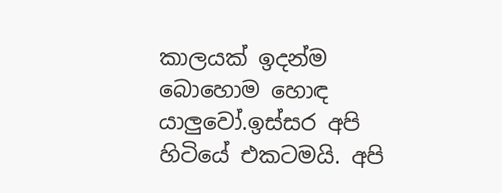කාලයක් ඉදන්ම බොහොම හොඳ යාලුවෝ.ඉස්සර අපි හිටියේ එකටමයි. අපි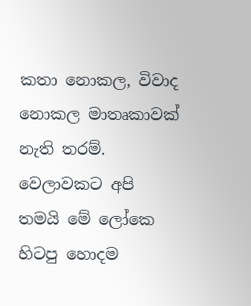කතා නොකල, විවාද නොකල මාතෘකාවක් නැති තරම්. වෙලාවකට අපි තමයි මේ ලෝකෙ හිටපු හොදම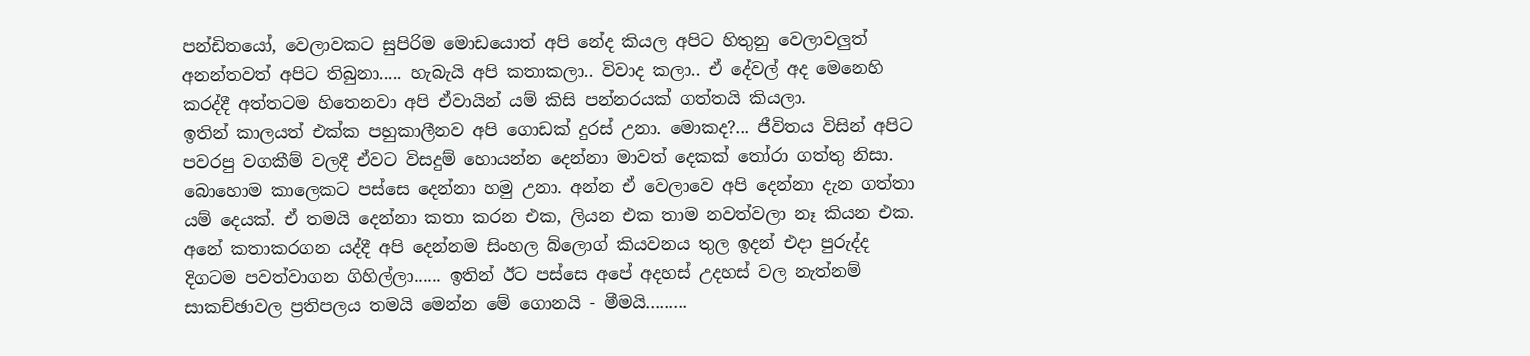පන්ඩිතයෝ, වෙලාවකට සුපිරිම මොඩයොත් අපි නේද කියල අපිට හිතුනු වෙලාවලුත් අනන්තවත් අපිට තිබුනා..... හැබැයි අපි කතාකලා.. විවාද කලා.. ඒ දේවල් අද මෙනෙහි කරද්දී අත්තටම හිතෙනවා අපි ඒවායින් යම් කිසි පන්නරයක් ගත්තයි කියලා.
ඉතින් කාලයත් එක්ක පහුකාලීනව අපි ගොඩක් දුරස් උනා. මොකද?... ජීවිතය විසින් අපිට පවරපු වගකීම් වලදී ඒවට විසදුම් හොයන්න දෙන්නා මාවත් දෙකක් තෝරා ගත්තු නිසා. බොහොම කාලෙකට පස්සෙ දෙන්නා හමු උනා. අන්න ඒ වෙලාවෙ අපි දෙන්නා දැන ගත්තා යම් දෙයක්. ඒ තමයි දෙන්නා කතා කරන එක, ලියන එක තාම නවත්වලා නෑ කියන එක. අනේ කතාකරගන යද්දී අපි දෙන්නම සිංහල බ්ලොග් කියවනය තුල ඉදන් එදා පුරුද්ද දිගටම පවත්වාගන ගිහිල්ලා...... ඉතින් ඊට පස්සෙ අපේ අදහස් උදහස් වල නැත්නම් සාකච්ඡාවල ප්‍රතිපලය තමයි මෙන්න මේ ගොනයි - මීමයි.........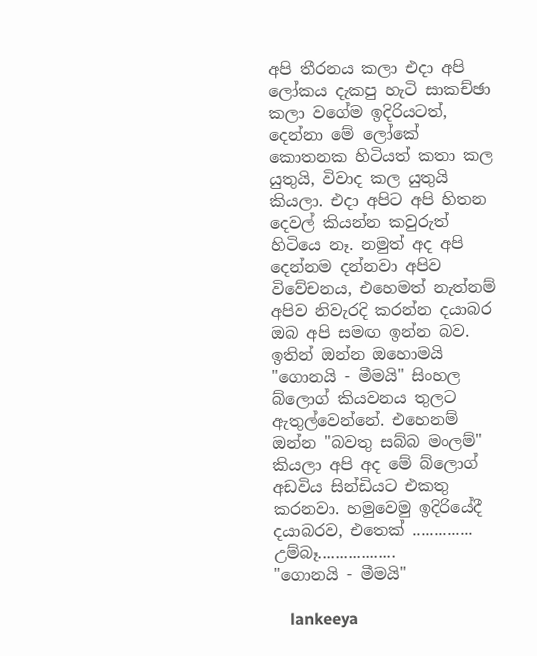අපි තීරනය කලා එදා අපි ලෝකය දැකපු හැටි සාකච්ඡා කලා වගේම ඉදිරියටත්, දෙන්නා මේ ලෝකේ කොතනක හිටියත් කතා කල යුතුයි, විවාද කල යුතුයි කියලා. එදා අපිට අපි හිතන දෙවල් කියන්න කවුරුත් හිටියෙ නෑ. නමුත් අද අපි දෙන්නම දන්නවා අපිව විවේචනය, එහෙමත් නැත්නම් අපිව නිවැරදි කරන්න දයාබර ඔබ අපි සමඟ ඉන්න බව. ඉතින් ඔන්න ඔහොමයි "ගොනයි - මීමයි" සිංහල බ්ලොග් කියවනය තුලට ඇතුල්වෙන්නේ. එහෙනම් ඔන්න "බවතු සබ්බ මංලම්" කියලා අපි අද මේ බ්ලොග් අඩවිය සින්ඩියට එකතු කරනවා. හමුවෙමු ඉදිරියේදී දයාබරව, එතෙක් ..............
උම්බෑ..................
"ගොනයි - මීමයි"

    lankeeya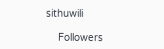sithuwili

    Followers